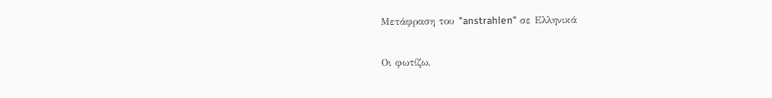Μετάφραση του "anstrahlen" σε Ελληνικά

Οι φωτίζω,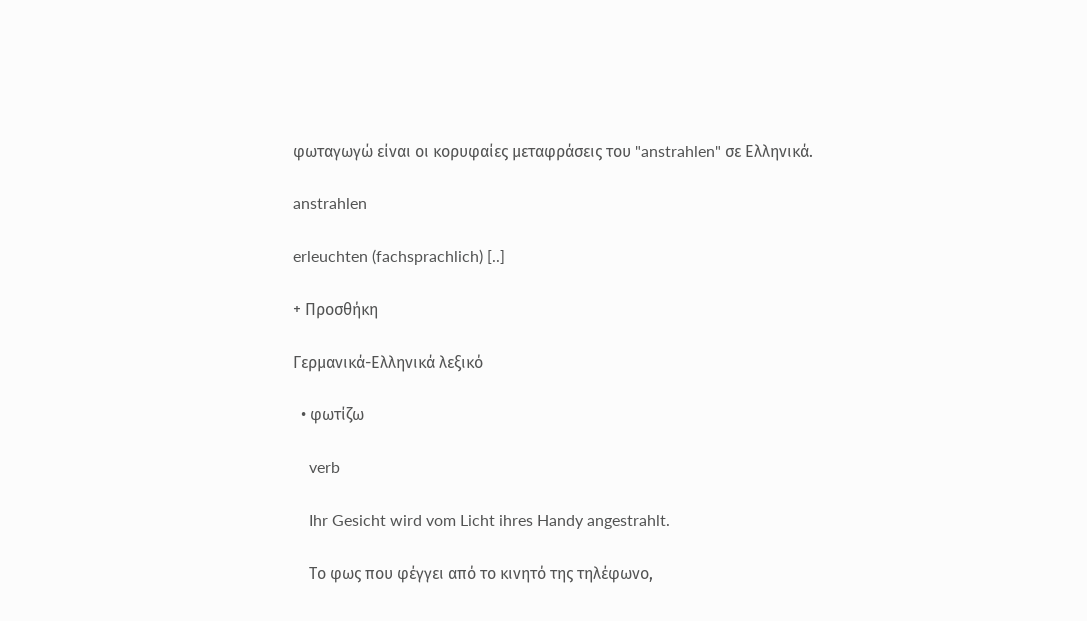φωταγωγώ είναι οι κορυφαίες μεταφράσεις του "anstrahlen" σε Ελληνικά.

anstrahlen

erleuchten (fachsprachlich) [..]

+ Προσθήκη

Γερμανικά-Ελληνικά λεξικό

  • φωτίζω

    verb

    Ihr Gesicht wird vom Licht ihres Handy angestrahlt.

    Το φως που φέγγει από το κινητό της τηλέφωνο,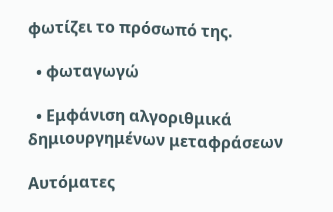φωτίζει το πρόσωπό της.

  • φωταγωγώ

  • Εμφάνιση αλγοριθμικά δημιουργημένων μεταφράσεων

Αυτόματες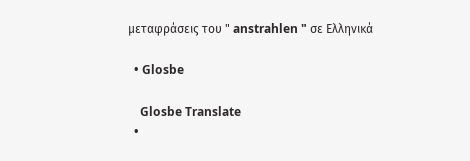μεταφράσεις του " anstrahlen " σε Ελληνικά

  • Glosbe

    Glosbe Translate
  •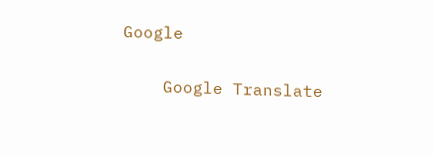Google

    Google Translate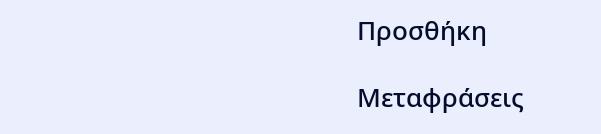Προσθήκη

Μεταφράσεις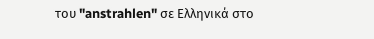του "anstrahlen" σε Ελληνικά στο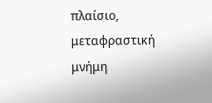πλαίσιο, μεταφραστική μνήμη